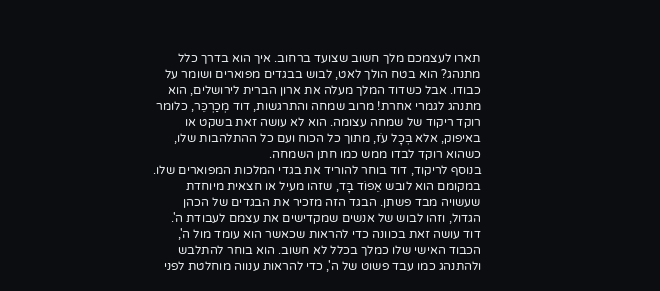תארו לעצמכם מלך חשוב שצועד ברחוב. איך הוא בדרך כלל מתנהג? הוא בטח הולך לאט, לבוש בבגדים מפוארים ושומר על כבודו. אבל כשדוד המלך מעלה את ארון הברית לירושלים, הוא מתנהג לגמרי אחרת! מרוב שמחה והתרגשות, דוד מְכַרְכֵּר, כלומר רוקד ריקוד של שמחה עצומה. הוא לא עושה זאת בשקט או באיפוק, אלא בְּכָל עֹז, מתוך כל הכוח ועם כל ההתלהבות שלו, כשהוא רוקד לבדו ממש כמו חתן השמחה.
בנוסף לריקוד, דוד בוחר להוריד את בגדי המלכות המפוארים שלו. במקומם הוא לובש אֵפוֹד בָּד, שזהו מעיל או חצאית מיוחדת שעשויה מבד פשתן. הבגד הזה מזכיר את הבגדים של הכהן הגדול, וזהו לבוש של אנשים שמקדישים את עצמם לעבודת ה'. דוד עושה זאת בכוונה כדי להראות שכאשר הוא עומד מול ה', הכבוד האישי שלו כמלך בכלל לא חשוב. הוא בוחר להתלבש ולהתנהג כמו עבד פשוט של ה', כדי להראות ענווה מוחלטת לפני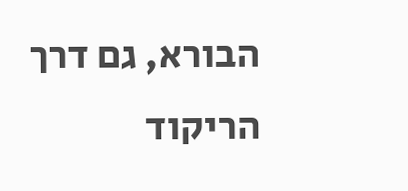הבורא, גם דרך הריקוד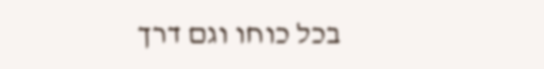בכל כוחו וגם דרך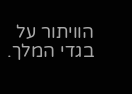הוויתור על בגדי המלך.